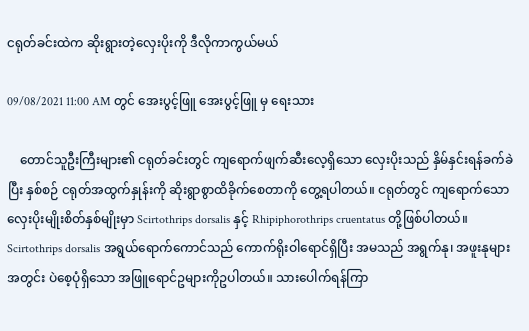ငရုတ်ခင်းထဲက ဆိုးရွားတဲ့လှေးပိုးကို ဒီလိုကာကွယ်မယ်

09/08/2021 11:00 AM တွင် အေးပွင့်ဖြူ အေးပွင့်ဖြူ မှ ရေးသား

    တောင်သူဦးကြီးများ၏ ငရုတ်ခင်းတွင် ကျရောက်ဖျက်ဆီးလေ့ရှိသော လှေးပိုးသည် နှိမ်နှင်းရန်ခက်ခဲပြီး နှစ်စဉ် ငရုတ်အထွက်နှုန်းကို ဆိုးရွာစွာထိခိုက်စေတာကို တွေ့ရပါတယ်။ ငရုတ်တွင် ကျရောက်သော လှေးပိုးမျိုးစိတ်နှစ်မျိုးမှာ Scirtothrips dorsalis နှင့် Rhipiphorothrips cruentatus တို့ဖြစ်ပါတယ်။ Scirtothrips dorsalis အရွယ်ရောက်ကောင်သည် ကောက်ရိုးဝါရောင်ရှိပြီး အမသည် အရွက်နု၊ အဖူးနုများအတွင်း ပဲစေ့ပုံရှိသော အဖြူရောင်ဥများကိုဥပါတယ်။ သားပေါက်ရန်ကြာ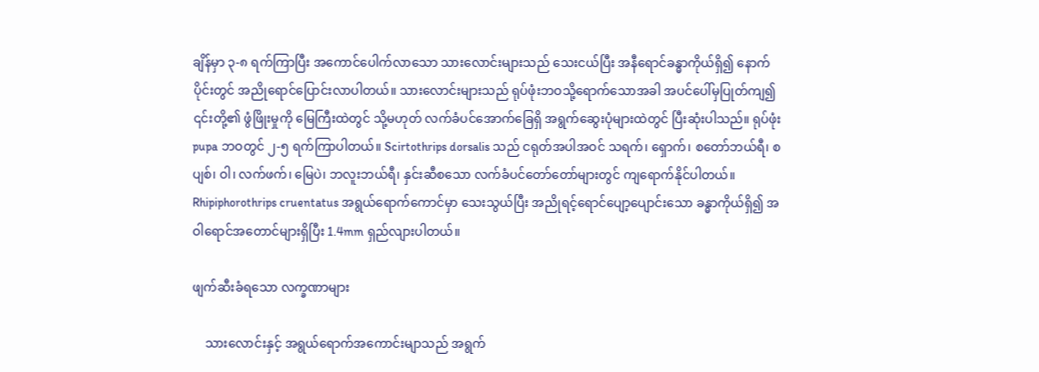ချိန်မှာ ၃-၈ ရက်ကြာပြီး အကောင်ပေါက်လာသော သားလောင်းများသည် သေးငယ်ပြီး အနီရောင်ခန္ဓာကိုယ်ရှိ၍ နောက်ပိုင်းတွင် အညိုရောင်ပြောင်းလာပါတယ်။ သားလောင်းများသည် ရုပ်ဖုံးဘဝသို့ရောက်သောအခါ အပင်ပေါ်မှပြုတ်ကျ၍ ၎င်းတို့၏ ဖွံဖြိုးမှုကို မြေကြီးထဲတွင် သို့မဟုတ် လက်ခံပင်အောက်ခြေရှိ အရွက်ဆွေးပုံများထဲတွင် ပြီးဆုံးပါသည်။ ရုပ်ဖုံး pupa ဘဝတွင် ၂-၅ ရက်ကြာပါတယ်။ Scirtothrips dorsalis သည် ငရုတ်အပါအဝင် သရက်၊ ရှောက်၊ စတော်ဘယ်ရီ၊ စပျစ်၊ ဝါ၊ လက်ဖက်၊ မြေပဲ၊ ဘလူးဘယ်ရီ၊ နှင်းဆီစသော လက်ခံပင်တော်တော်များတွင် ကျရောက်နိုင်ပါတယ်။ Rhipiphorothrips cruentatus အရွယ်ရောက်ကောင်မှာ သေးသွယ်ပြီး အညိုရင့်ရောင်ပျော့ပျောင်းသော ခန္ဓာကိုယ်ရှိ၍ အဝါရောင်အတောင်များရှိပြီး 1.4mm ရှည်လျားပါတယ်။

ဖျက်ဆီးခံရသော လက္ခဏာများ

    သားလောင်းနှင့် အရွယ်ရောက်အကောင်းမျာသည် အရွက်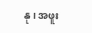နု၊ အဖူး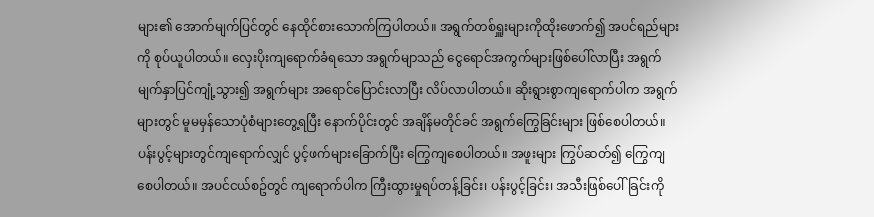များ၏ အောက်မျက်ပြင်တွင် နေထိုင်စားသောက်ကြပါတယ်။ အရွက်တစ်ရှူးများကိုထိုးဖောက်၍ အပင်ရည်များကို စုပ်ယူပါတယ်။ လှေးပိုးကျရောက်ခံရသော အရွက်မျာသည် ငွေရောင်အကွက်များဖြစ်ပေါ်လာပြီး အရွက်မျက်နှာပြင်ကျုံ့သွား၍ အရွက်များ အရောင်ပြောင်းလာပြီး လိပ်လာပါတယ်။ ဆိုးရွားစွာကျရောက်ပါက အရွက်များတွင် မူမမှန်သောပုံစံများတွေ့ရပြီး နောက်ပိုင်းတွင် အချိန်မတိုင်ခင် အရွက်ကြွေခြင်းများ ဖြစ်စေပါတယ်။ ပန်းပွင့်များတွင်ကျရောက်လျှင် ပွင့်ဖက်များခြောက်ပြီး ကြွေကျစေပါတယ်။ အဖူးများ ကြွပ်ဆတ်၍ ကြွေကျစေပါတယ်။ အပင်ငယ်စဥ်တွင် ကျရောက်ပါက ကြီးထွားမှုရပ်တန့်ခြင်း၊ ပန်းပွင့်ခြင်း၊ အသီးဖြစ်ပေါ်ခြင်းကို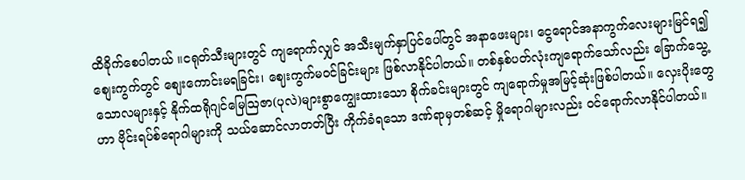ထိခိုက်စေပါတယ် ။ငရုတ်သီးများတွင် ကျရောက်လျှင် အသီးမျက်နှာပြင်ပေါ်တွင် အနာဖေးများ၊ ငွေရောင်အနာကွက်လေးများမြင်ရ၍ စျေးကွက်တွင် စျေးကောင်းမရခြင်း၊ ဈေးကွက်မဝင်ခြင်းများ ဖြစ်လာနိုင်ပါတယ်။ တစ်နှစ်ပတ်လုံးကျရောက်သော်လည်း ခြောက်သွေ့သောလများနှင့် နိုက်ထရိုဂျင်မြေဩဇာ(ပုလဲ)များစွာကျွေးထားသော စိုက်ခင်းများတွင် ကျရောက်မှုအမြင့်ဆုံးဖြစ်ပါတယ်။ လှေးပိုးတွေဟာ ဗိုင်းရပ်စ်ရောဂါများကို သယ်ဆောင်လာတတ်ပြီး ကိုက်ခံရသော ဒဏ်ရာမှတစ်ဆင့် မှိုရောဂါများလည်း ဝင်ရောက်လာနိုင်ပါတယ်။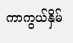ကာကွယ်နှိမ်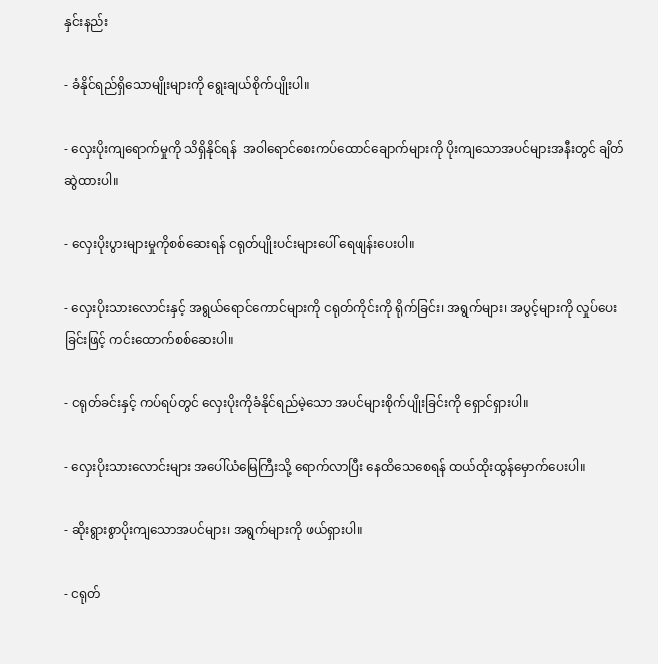နှင်းနည်း

- ခံနိုင်ရည်ရှိသောမျိုးများကို ရွေးချယ်စိုက်ပျိုးပါ။

- လှေးပိုးကျရောက်မှုကို သိရှိနိုင်ရန်  အဝါရောင်စေးကပ်ထောင်ချောက်များကို ပိုးကျသောအပင်များအနီးတွင် ချိတ်ဆွဲထားပါ။

- လှေးပိုးပွားများမှုကိုစစ်ဆေးရန် ငရုတ်ပျိုးပင်းများပေါ် ရေဖျန်းပေးပါ။

- လှေးပိုးသားလောင်းနှင့် အရွယ်ရောင်ကောင်များကို ငရုတ်ကိုင်းကို ရိုက်ခြင်း၊ အရွက်များ၊ အပွင့်များကို လှုပ်ပေးခြင်းဖြင့် ကင်းထောက်စစ်ဆေးပါ။

- ငရုတ်ခင်းနှင့် ကပ်ရပ်တွင် လှေးပိုးကိုခံနိုင်ရည်မဲ့သော အပင်များစိုက်ပျိုးခြင်းကို ရှောင်ရှားပါ။

- လှေးပိုးသားလောင်းများ အပေါ်ယံမြေကြီးသို့ ရောက်လာပြီး နေထိသေစေရန် ထယ်ထိုးထွန်မှောက်ပေးပါ။

- ဆိုးရွားစွာပိုးကျသောအပင်များ၊ အရွက်များကို ဖယ်ရှားပါ။

- ငရုတ်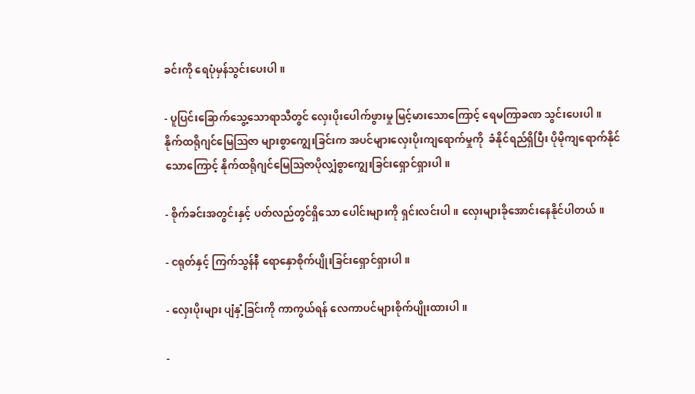ခင်းကို ရေပုံမှန်သွင်းပေးပါ။

- ပူပြင်းခြောက်သွေ့သောရာသီတွင် လှေးပိုးပေါက်ဖွားမှု မြင့်မားသောကြောင့် ရေမကြာခဏ သွင်းပေးပါ။ နိုက်ထရိုဂျင်မြေဩဇာ များစွာကျွေးခြင်းက အပင်များလှေးပိုးကျရောက်မှုကို  ခံနိုင်ရည်ရှိပြီး ပိုမိုကျရောက်နိုင်သောကြောင့် နိုက်ထရိုဂျင်မြေဩဇာပိုလျှံစွာကျွေးခြင်းရှောင်ရှားပါ။

- စိုက်ခင်းအတွင်းနှင့် ပတ်လည်တွင်ရှိသော ပေါင်းများကို ရှင်းလင်းပါ။ လှေးများခိုအောင်းနေနိုင်ပါတယ်။

- ငရုတ်နှင့် ကြက်သွန်နီ ရောနှောစိုက်ပျိုးခြင်းရှောင်ရှားပါ။

- လှေးပိုးများ ပျံနှံ့ခြင်းကို ကာကွယ်ရန် လေကာပင်များစိုက်ပျိုးထားပါ။

-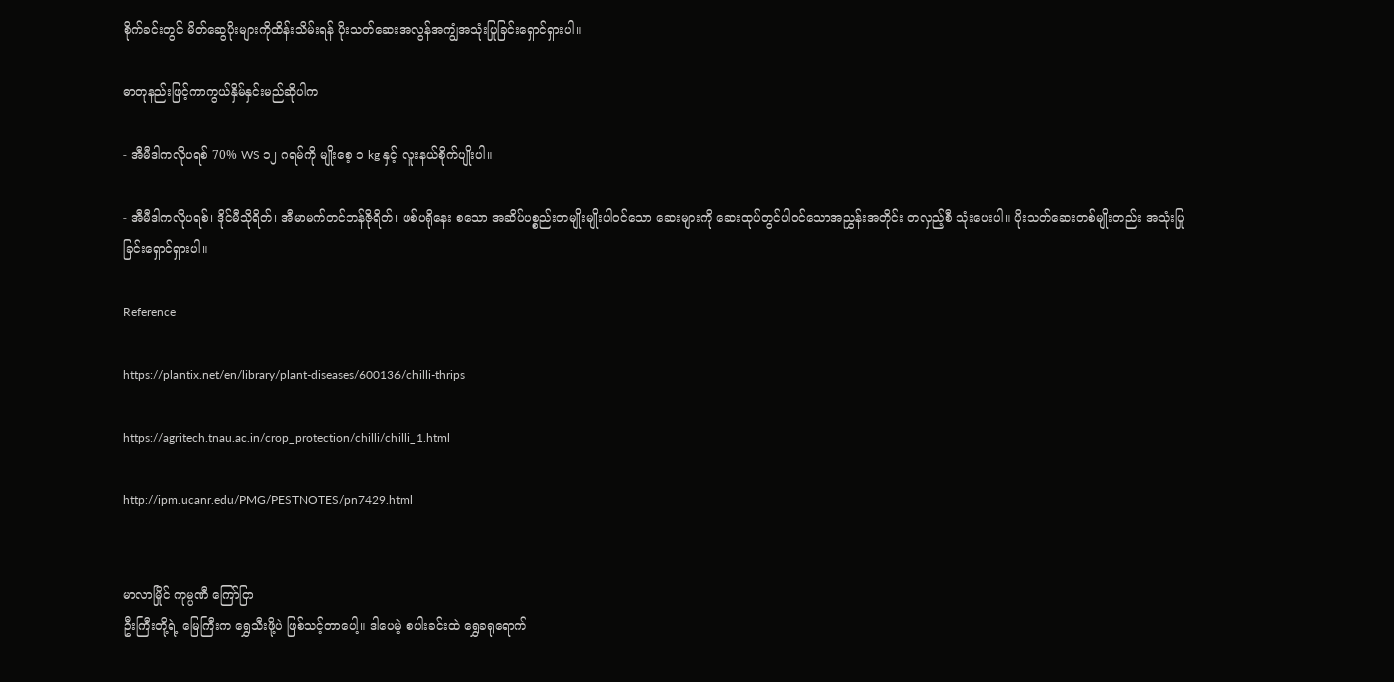စိုက်ခင်းတွင် မိတ်ဆွေပိုးများကိုထိန်းသိမ်းရန် ပိုးသတ်ဆေးအလွန်အကျွံအသုံးပြုခြင်းရှောင်ရှားပါ။

ဓာတုနည်းဖြင့်ကာကွယ်နှိမ်နှင်းမည်ဆိုပါက

- အီမီဒါကလိုပရစ် 70% WS ၁၂ ဂရမ်ကို မျိုးစေ့ ၁ kg နှင့် လူးနယ်စိုက်ပျိုးပါ။

- အီမီဒါကလိုပရစ်၊ ဒိုင်မီသိုရိတ်၊ အီမာမက်တင်ဘန်ဇိုရိတ်၊ ဖစ်ပရိုနေး စသော အဆိပ်ပစ္စည်းတမျိုးမျိုးပါဝင်သော ဆေးများကို ဆေးထုပ်တွင်ပါဝင်သောအညွှန်းအတိုင်း တလှည့်စီ သုံးပေးပါ။ ပိုးသတ်ဆေးတစ်မျိုးတည်း အသုံးပြုခြင်းရှောင်ရှားပါ။

Reference

https://plantix.net/en/library/plant-diseases/600136/chilli-thrips

https://agritech.tnau.ac.in/crop_protection/chilli/chilli_1.html

http://ipm.ucanr.edu/PMG/PESTNOTES/pn7429.html


မာလာမြိုင် ကုမ္ပဏီ ကြော်ငြာ
ဦးကြီးတို့ရဲ့ မြေကြီးက ရွှေသီးဖို့ပဲ ဖြစ်သင့်တာပေါ့။ ဒါပေမဲ့ စပါးခင်းထဲ ရွှေခရုရောက်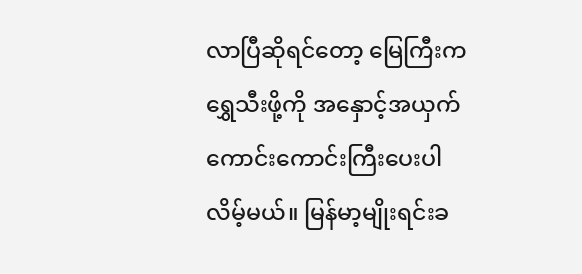လာပြီဆိုရင်တော့ မြေကြီးက ရွှေသီးဖို့ကို အနှောင့်အယှက် ကောင်းကောင်းကြီးပေးပါလိမ့်မယ်။ မြန်မာ့မျိုးရင်းခ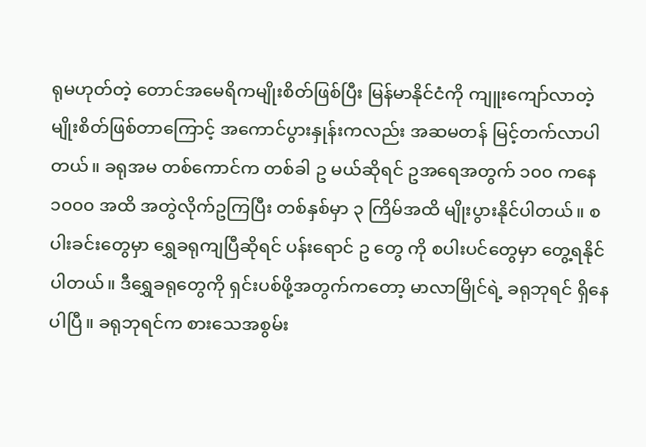ရုမဟုတ်တဲ့ တောင်အမေရိကမျိုးစိတ်ဖြစ်ပြီး မြန်မာနိုင်ငံကို ကျူးကျော်လာတဲ့ မျိုးစိတ်ဖြစ်တာကြောင့် အကောင်ပွားနှုန်းကလည်း အဆမတန် မြင့်တက်လာပါတယ်။ ခရုအမ တစ်ကောင်က တစ်ခါ ဥ မယ်ဆိုရင် ဥအရေအတွက် ၁၀၀ ကနေ ၁၀၀၀ အထိ အတွဲလိုက်ဥကြပြီး တစ်နှစ်မှာ ၃ ကြိမ်အထိ မျိုးပွားနိုင်ပါတယ်။ စပါးခင်းတွေမှာ ရွှေခရုကျပြီဆိုရင် ပန်းရောင် ဥ တွေ ကို စပါးပင်တွေမှာ တွေ့ရနိုင်ပါတယ်။ ဒီရွှေခရုတွေကို ရှင်းပစ်ဖို့အတွက်ကတော့ မာလာမြိုင်ရဲ့ ခရုဘုရင် ရှိနေပါပြီ။ ခရုဘုရင်က စားသေအစွမ်း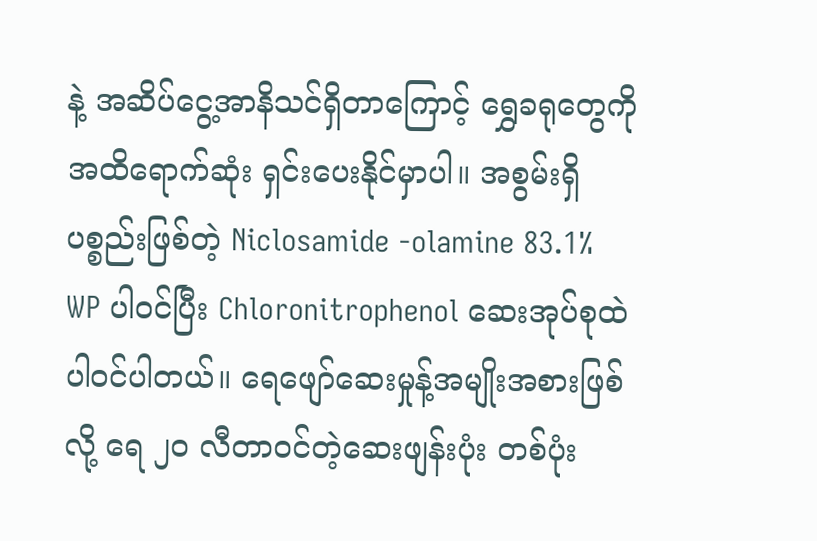နဲ့ အဆိပ်ငွေ့အာနိသင်ရှိတာကြောင့် ရွှေခရုတွေကို အထိရောက်ဆုံး ရှင်းပေးနိုင်မှာပါ။ အစွမ်းရှိပစ္စည်းဖြစ်တဲ့ Niclosamide -olamine 83.1% WP ပါဝင်ပြီး Chloronitrophenol ဆေးအုပ်စုထဲ ပါဝင်ပါတယ်။ ရေဖျော်ဆေးမှုန့်အမျိုးအစားဖြစ်လို့ ရေ ၂၀ လီတာဝင်တဲ့ဆေးဖျန်းပုံး တစ်ပုံး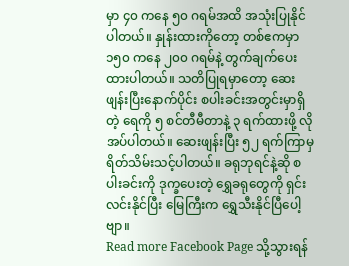မှာ ၄၀ ကနေ ၅၀ ဂရမ်အထိ အသုံးပြုနိုင်ပါတယ်။ နှုန်းထားကိုတော့ တစ်ဧကမှာ ၁၅၀ ကနေ ၂၀၀ ဂရမ်နဲ့ တွက်ချက်ပေးထားပါတယ်။ သတိပြုရမှာတော့ ဆေးဖျန်းပြီးနောက်ပိုင်း စပါးခင်းအတွင်းမှာရှိတဲ့ ရေကို ၅ စင်တီမီတာနဲ့ ၃ ရက်ထားဖို့ လိုအပ်ပါတယ်။ ဆေးဖျန်းပြီး ၅၂ ရက်ကြာမှ ရိတ်သိမ်းသင့်ပါတယ်။ ခရုဘုရင်နဲ့ဆို စပါးခင်းကို ဒုက္ခပေးတဲ့ ရွှေခရုတွေကို ရှင်းလင်းနိုင်ပြီး မြေကြီးက ရွှေသီးနိုင်ပြီပေါ့ဗျာ။
Read more Facebook Page သို့သွားရန်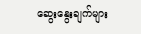ဆွေးနွေးချက်များ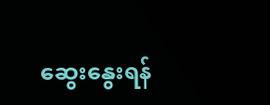ဆွေးနွေးရန်